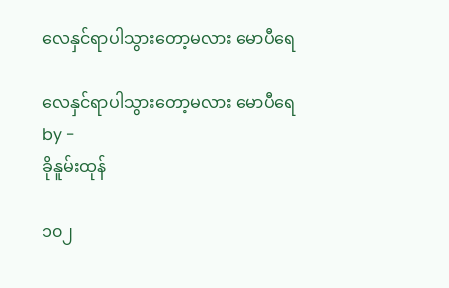လေနှင်ရာပါသွားတော့မလား မောပီရေ

လေနှင်ရာပါသွားတော့မလား မောပီရေ
by -
ခိုနူမ်းထုန်

၁၀၂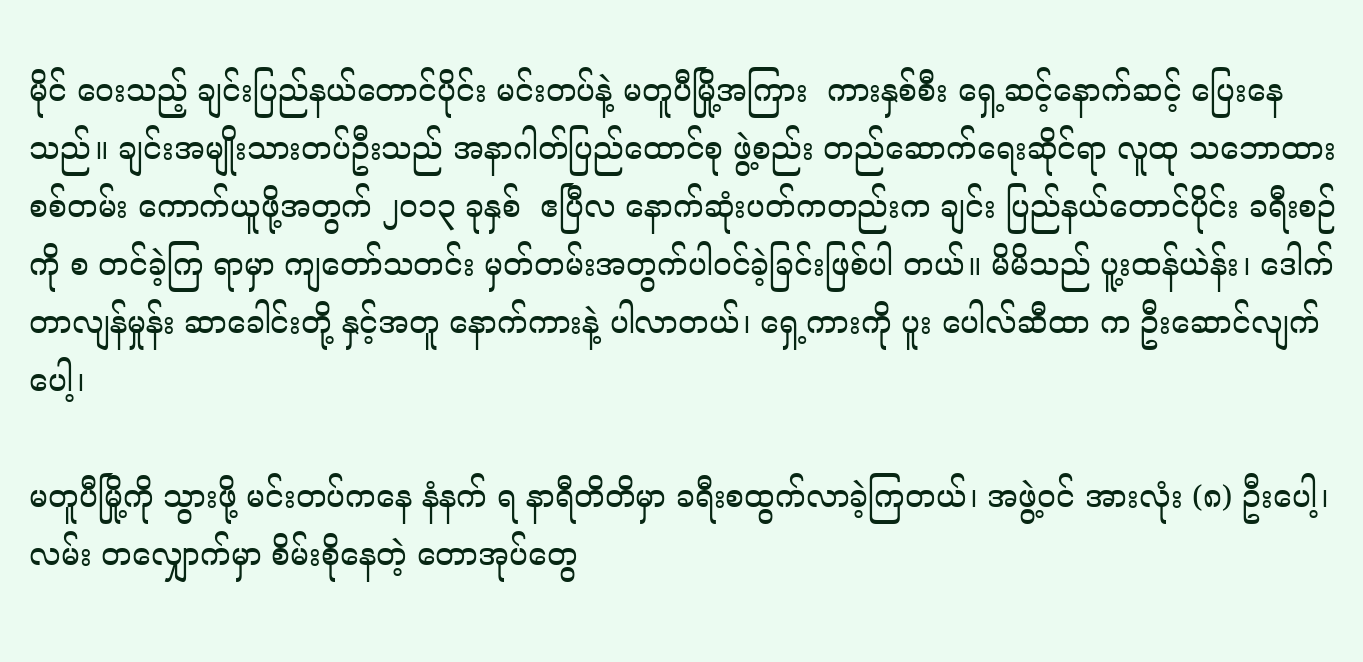မိုင် ဝေးသည့် ချင်းပြည်နယ်တောင်ပိုင်း မင်းတပ်နဲ့ မတူပီမြို့အကြား  ကားနှစ်စီး ရှေ့ဆင့်နောက်ဆင့် ပြေးနေသည်။ ချင်းအမျိုးသားတပ်ဦးသည် အနာဂါတ်ပြည်ထောင်စု ဖွဲ့စည်း တည်ဆောက်ရေးဆိုင်ရာ လူထု သဘောထား စစ်တမ်း ကောက်ယူဖို့အတွက် ၂၀၁၃ ခုနှစ်  ဧပြီလ နောက်ဆုံးပတ်ကတည်းက ချင်း ပြည်နယ်တောင်ပိုင်း ခရီးစဉ် ကို စ တင်ခဲ့ကြ ရာမှာ ကျတော်သတင်း မှတ်တမ်းအတွက်ပါ၀င်ခဲ့ခြင်းဖြစ်ပါ တယ်။ မိမိသည် ပူ့းထန်ယဲန်း၊ ဒေါက်တာလျန်မှုန်း ဆာခေါင်းတို့ နှင့်အတူ နောက်ကားနဲ့ ပါလာတယ်၊ ရှေ့ကားကို ပူး ပေါလ်ဆီထာ က ဦးဆောင်လျက်ပေါ့၊

မတူပီမြို့ကို သွားဖို့ မင်းတပ်ကနေ နံနက် ရ နာရီတိတိမှာ ခရီးစထွက်လာခဲ့ကြတယ်၊ အဖွဲ့ဝင် အားလုံး (၈) ဦးပေါ့၊ လမ်း တလျှောက်မှာ စိမ်းစိုနေတဲ့ တောအုပ်တွေ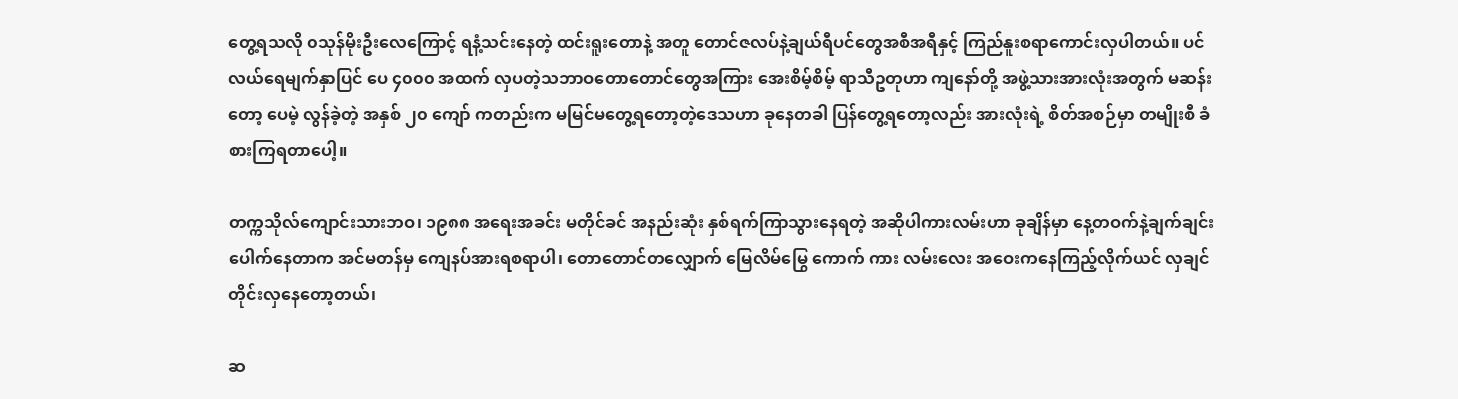တွေ့ရသလို ၀သုန်မိုးဦးလေကြောင့် ရနံ့သင်းနေတဲ့ ထင်းရူးတောနဲ့ အတူ တောင်ဇလပ်နဲ့ချယ်ရီပင်တွေအစီအရီနှင့် ကြည်နူးစရာကောင်းလှပါတယ်။ ပင်လယ်ရေမျက်နှာပြင် ပေ ၄၀၀၀ အထက် လှပတဲ့သဘာဝတောတောင်တွေအကြား အေးစိမ့်စိမ့် ရာသီဥတုဟာ ကျနော်တို့ အဖွဲ့သားအားလုံးအတွက် မဆန်း တော့ ပေမဲ့ လွန်ခဲ့တဲ့ အနှစ် ၂၀ ကျော် ကတည်းက မမြင်မတွေ့ရတော့တဲ့ဒေသဟာ ခုနေတခါ ပြန်တွေ့ရတော့လည်း အားလုံးရဲ့ စိတ်အစဉ်မှာ တမျိုးစီ ခံစားကြရတာပေါ့။

တက္ကသိုလ်ကျောင်းသားဘဝ၊ ၁၉၈၈ အရေးအခင်း မတိုင်ခင် အနည်းဆုံး နှစ်ရက်ကြာသွားနေရတဲ့ အဆိုပါကားလမ်းဟာ ခုချိန်မှာ နေ့တဝက်နဲ့ချက်ချင်း ပေါက်နေတာက အင်မတန်မှ ကျေနပ်အားရစရာပါ၊ တောတောင်တလျှောက် မြေလိမ်မြွေ ကောက် ကား လမ်းလေး အဝေးကနေကြည့်လိုက်ယင် လှချင်တိုင်းလှနေတော့တယ်၊

ဆ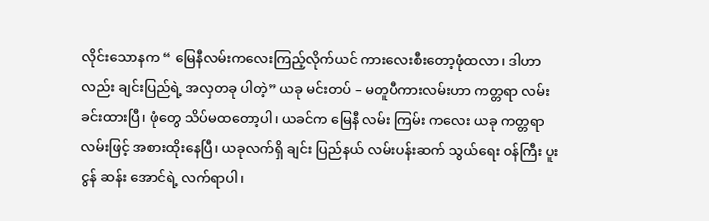လိုင်းသောနက “ မြေနီလမ်းကလေးကြည့်လိုက်ယင် ကားလေးစီးတော့ဖုံထလာ၊ ဒါဟာလည်း ချင်းပြည်ရဲ့ အလှတခု ပါတဲ့” ယခု မင်းတပ် – မတူပီကားလမ်းဟာ ကတ္တရာ လမ်းခင်းထားပြီ၊ ဖုံတွေ သိပ်မထတော့ပါ၊ ယခင်က မြေနီ လမ်း ကြမ်း ကလေး ယခု ကတ္တရာလမ်းဖြင့် အစားထိုးနေပြီ၊ ယခုလက်ရှိ ချင်း ပြည်နယ် လမ်းပန်းဆက် သွယ်ရေး ၀န်ကြီး ပူး ငွန် ဆန်း အောင်ရဲ့ လက်ရာပါ၊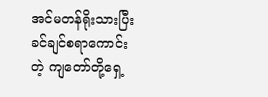အင်မတန်ရိုးသားပြီး ခင်ချင်စရာကောင်းတဲ့ ကျတော်တို့ရှေ့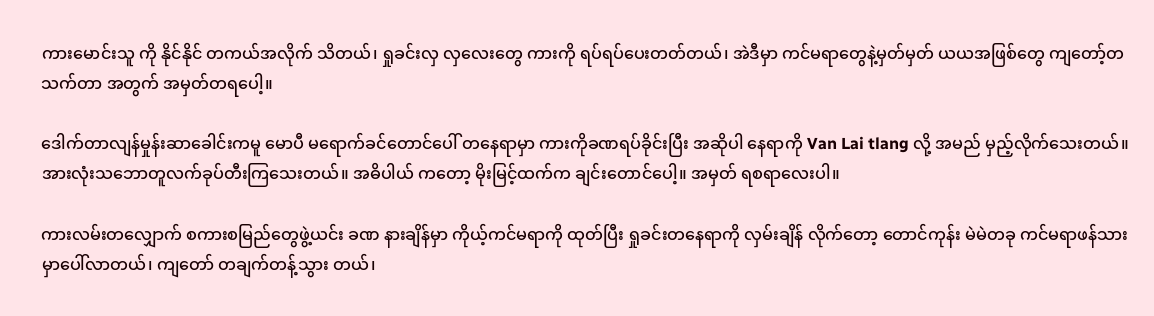ကားမောင်းသူ ကို နိုင်နိုင် တကယ်အလိုက် သိတယ်၊ ရှုခင်းလှ လှလေးတွေ ကားကို ရပ်ရပ်ပေးတတ်တယ်၊ အဲဒီမှာ ကင်မရာတွေနဲ့မှတ်မှတ် ယယအဖြစ်တွေ ကျတော့်တ သက်တာ အတွက် အမှတ်တရပေါ့။

ဒေါက်တာလျန်မှုန်းဆာခေါင်းကမူ မောပီ မရောက်ခင်တောင်ပေါ် တနေရာမှာ ကားကိုခဏရပ်ခိုင်းပြီး အဆိုပါ နေရာကို Van Lai tlang လို့ အမည် မှည့်လိုက်သေးတယ်။ အားလုံးသဘောတူလက်ခုပ်တီးကြသေးတယ်။ အဓိပါယ် ကတော့ မိုးမြင့်ထက်က ချင်းတောင်ပေါ့။ အမှတ် ရစရာလေးပါ။

ကားလမ်းတလျှောက် စကားစမြည်တွေဖွဲ့ယင်း ခဏ နားချိန်မှာ ကိုယ့်ကင်မရာကို ထုတ်ပြီး ရှုခင်းတနေရာကို လှမ်းချိန် လိုက်တော့ တောင်ကုန်း မဲမဲတခု ကင်မရာဖန်သားမှာပေါ်လာတယ်၊ ကျတော် တချက်တန့်သွား တယ်၊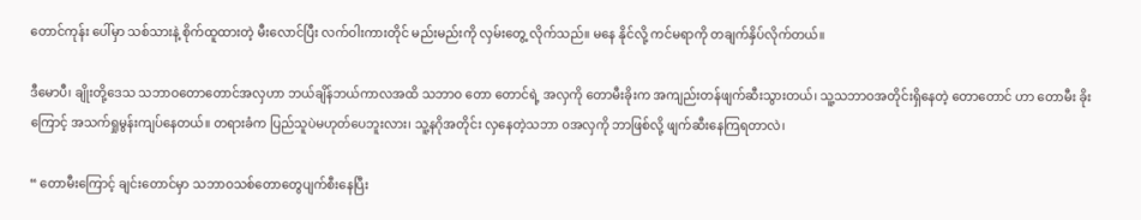တောင်ကုန်း ပေါ်မှာ သစ်သားနဲ့ စိုက်ထူထားတဲ့ မီးလောင်ပြီး လက်ဝါးကားတိုင် မည်းမည်းကို လှမ်းတွေ့ လိုက်သည်။ မနေ နိုင်လို့ ကင်မရာကို တချက်နှိပ်လိုက်တယ်။

ဒီမောပီ၊ ချိုးတို့ဒေသ သဘာဝတောတောင်အလှဟာ ဘယ်ချိန်ဘယ်ကာလအထိ သဘာဝ တော တောင်ရဲ့ အလှကို တောမီးခိုးက အကျည်းတန်ဖျက်ဆီးသွားတယ်၊ သူ့သဘာဝအတိုင်းရှိနေတဲ့ တောတောင် ဟာ တောမီး ခိုး ကြောင့် အသက်ရှုမွန်းကျပ်နေတယ်။ တရားခံက ပြည်သူပဲမဟုတ်ပေဘူးလား၊ သူ့နဂိုအတိုင်း လှနေတဲ့သဘာ ၀အလှကို ဘာဖြစ်လို့ ဖျက်ဆီးနေကြရတာလဲ၊

“ တောမီးကြောင့် ချင်းတောင်မှာ သဘာဝသစ်တောတွေပျက်စီးနေပြီး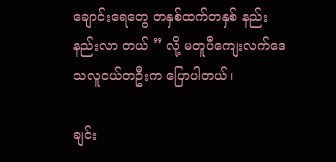ချောင်းရေတွေ တနှစ်ထက်တနှစ် နည်းနည်းလာ တယ် ” လို့ မတူပီကျေးလက်ဒေသလူငယ်တဦးက ပြောပါတယ်၊

ချင်း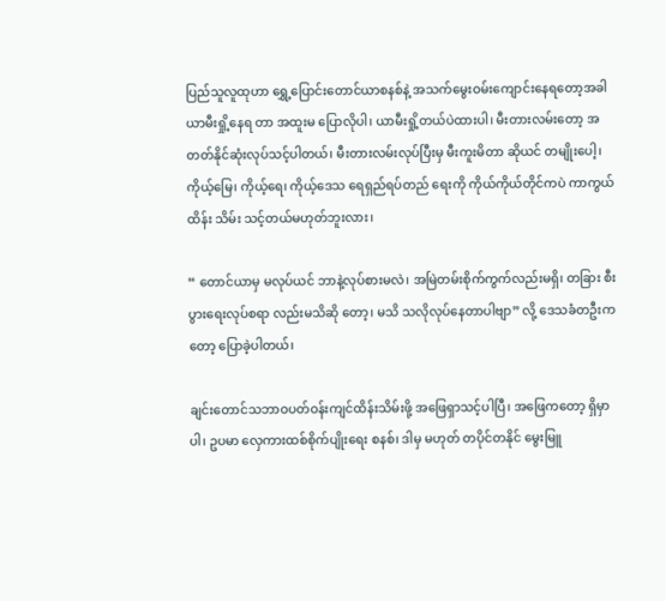ပြည်သူလူထုဟာ ရွှေ့ပြောင်းတောင်ယာစနစ်နဲ့ အသက်မွေးဝမ်းကျောင်းနေရတော့အခါ ယာမီးရှို့နေရ တာ အထူးမ ပြောလိုပါ၊ ယာမီးရှို့တယ်ပဲထားပါ၊ မီးတားလမ်းတော့ အတတ်နိုင်ဆုံးလုပ်သင့်ပါတယ်၊ မီးတားလမ်းလုပ်ပြီးမှ မီးကူးမိတာ ဆိုယင် တမျိုးပေါ့၊ ကိုယ့်မြေ၊ ကိုယ့်ရေ၊ ကိုယ့်ဒေသ ရေရှည်ရပ်တည် ရေးကို ကိုယ်ကိုယ်တိုင်ကပဲ ကာကွယ် ထိန်း သိမ်း သင့်တယ်မဟုတ်ဘူးလား၊

“ တောင်ယာမှ မလုပ်ယင် ဘာနဲ့လုပ်စားမလဲ၊ အမြဲတမ်းစိုက်ကွက်လည်းမရှိ၊ တခြား စီးပွားရေးလုပ်စရာ လည်းမသိဆို တော့၊ မသိ သလိုလုပ်နေတာပါဗျာ” လို့ ဒေသခံတဦးကတော့ ပြောခဲ့ပါတယ်၊

ချင်းတောင်သဘာဝပတ်ဝန်းကျင်ထိန်းသိမ်းဖို့ အဖြေရှာသင့်ပါပြီ၊ အဖြေကတော့ ရှိမှာပါ၊ ဥပမာ လှေကားထစ်စိုက်ပျိုးရေး စနစ်၊ ဒါမှ မဟုတ် တပိုင်တနိုင် မွေးမြူ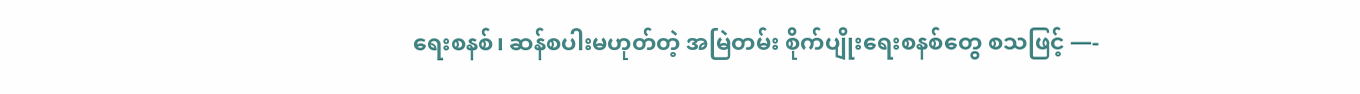ရေးစနစ်၊ ဆန်စပါးမဟုတ်တဲ့ အမြဲတမ်း စိုက်ပျိုးရေးစနစ်တွေ စသဖြင့် —-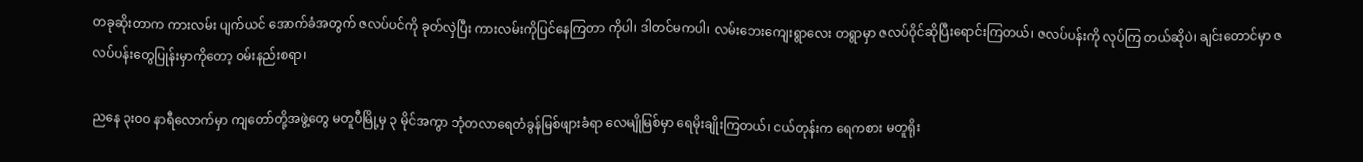တခုဆိုးတာက ကားလမ်း ပျက်ယင် အောက်ခံအတွက် ဇလပ်ပင်ကို ခုတ်လှဲပြီး ကားလမ်းကိုပြင်နေကြတာ ကိုပါ၊ ဒါတင်မကပါ၊ လမ်းဘေးကျေးရွာလေး တရွာမှာ ဇလပ်ဝိုင်ဆိုပြီးရောင်းကြတယ်၊ ဇလပ်ပန်းကို လုပ်ကြ တယ်ဆိုပဲ၊ ချင်းတောင်မှာ ဇလပ်ပန်းတွေပြုန်းမှာကိုတော့ ၀မ်းနည်းစရာ၊

ညနေ ၃းဝဝ နာရီလောက်မှာ ကျတော်တို့အဖွဲ့တွေ မတူပီမြို့မှ ၃ မိုင်အကွာ ဘုံတလာရေတံခွန်မြစ်ဖျားခံရာ လေမျိုမြစ်မှာ ရေမိုးချိုးကြတယ်၊ ငယ်တုန်းက ရေကစား မတူရိုး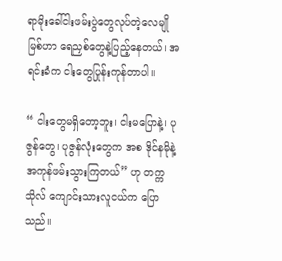ရာမိုးခေါ်ငါးဖမ်းပွဲတွေလုပ်တဲ့လေမျိုမြစ်ဟာ ရေညှစ်တွေနဲ့ပြည့်နေတယ်၊ အရင်းခံက ငါးတွေပြုန်းကုန်တာပါ။

“ ငါးတွေမရှိတော့ဘူး၊ ငါးမပြောနဲ့၊ ပုဇွန်တွေ၊ ပုဇွန်လုံးတွေက အစ ဒိုင်နမိုနဲ့အကုန်ဖမ်းသွားကြတယ်” ဟု တက္ကသိုလ် ကျောင်းသားလူငယ်က ပြောသည်။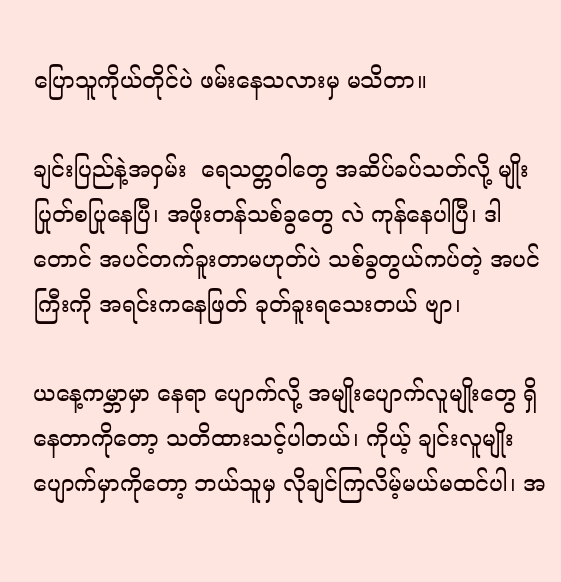ပြောသူကိုယ်တိုင်ပဲ ဖမ်းနေသလားမှ မသိတာ။

ချင်းပြည်နဲ့အဝှမ်း  ရေသတ္တဝါတွေ အဆိပ်ခပ်သတ်လို့ မျိုးပြုတ်စပြုနေပြီ၊ အဖိုးတန်သစ်ခွတွေ လဲ ကုန်နေပါပြီ၊ ဒါတောင် အပင်တက်ခူးတာမဟုတ်ပဲ သစ်ခွတွယ်ကပ်တဲ့ အပင်ကြီးကို အရင်းကနေဖြတ် ခုတ်ခူးရသေးတယ် ဗျာ၊

ယနေ့ကမ္ဘာမှာ နေရာ ပျောက်လို့ အမျိုးပျောက်လူမျိုးတွေ ရှိနေတာကိုတော့ သတိထားသင့်ပါတယ်၊ ကိုယ့် ချင်းလူမျိုး ပျောက်မှာကိုတော့ ဘယ်သူမှ လိုချင်ကြလိမ့်မယ်မထင်ပါ၊ အ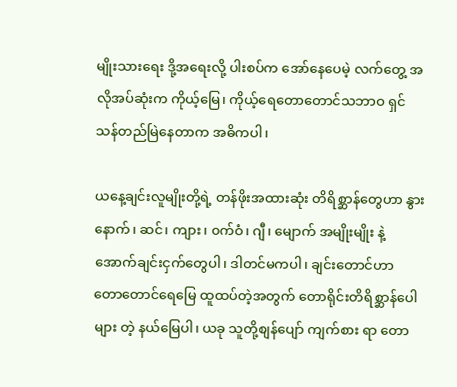မျိုးသားရေး ဒို့အရေးလို့ ပါးစပ်က အော်နေပေမဲ့ လက်တွေ့ အလိုအပ်ဆုံးက ကိုယ့်မြေ၊ ကိုယ့်ရေတောတောင်သဘာဝ ရှင်သန်တည်မြဲနေတာက အဓိကပါ၊

ယနေ့ချင်းလူမျိုးတို့ရဲ့ တန်ဖိုးအထားဆုံး တိရိစ္ဆာန်တွေဟာ နွားနောက်၊ ဆင်၊ ကျား၊ ၀က်ဝံ၊ ဂျီ၊ မျောက် အမျိုးမျိုး နဲ့ အောက်ချင်းငှက်တွေပါ၊ ဒါတင်မကပါ၊ ချင်းတောင်ဟာ တောတောင်ရေမြေ ထူထပ်တဲ့အတွက် တောရိုင်းတိရိစ္ဆာန်ပေါများ တဲ့ နယ်မြေပါ၊ ယခု သူတို့စျန်ပျော် ကျက်စား ရာ တော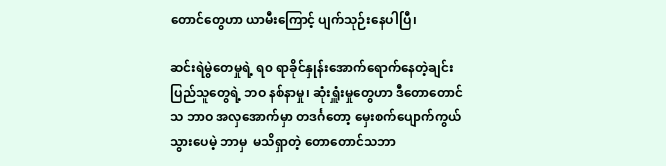တောင်တွေဟာ ယာမီးကြောင့် ပျက်သုဉ်းနေပါပြီ၊

ဆင်းရဲမွဲတေမှုရဲ့ ရ၀ ရာခိုင်နှုန်းအောက်ရောက်နေတဲ့ချင်းပြည်သူတွေရဲ့ ဘဝ နစ်နာမှု၊ ဆုံးရှူံးမှုတွေဟာ ဒီတောတောင်သ ဘာဝ အလှအောက်မှာ တဒင်္ဂတော့ မှေးစက်ပျောက်ကွယ်သွားပေမဲ့ ဘာမှ  မသိရှာတဲ့ တောတောင်သဘာ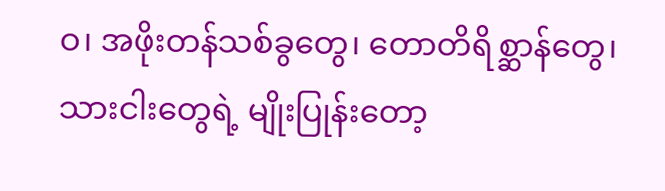ဝ၊ အဖိုးတန်သစ်ခွတွေ၊ တောတိရိစ္ဆာန်တွေ၊ သားငါးတွေရဲ့ မျိုးပြုန်းတော့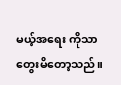မယ့်အရေး ကိုသာတွေးမိတော့သည်။